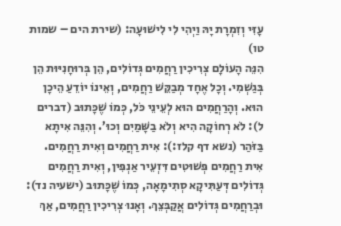עָזִּי וְזִמְרָת יָהּ וַיְהִי לִי לִישׁוּעָה: (שירת הים – שמות טו)
הִנֵּה הָעוֹלָם צְרִיכִין רַחֲמִים גְּדוֹלִים, הֵן בְּרוּחָנִיּוּת הֵן בְּגַשְׁמִי. וְכָל אֶחָד מְבַקֵּשׁ רַחֲמִים, וְאֵינוֹ יוֹדֵעַ הֵיכָן הוּא. וְהָרַחֲמִים הוּא לְעֵינֵי כֹּל, כְּמוֹ שֶׁכָּתוּב (דברים ל): לֹא רְחוֹקָה הִיא וְלֹא בַשָּׁמַיִם וְכוּ’. וְהִנֵּה אִיתָא בַּזֹּהַר (נשא דף קלז:): אִית רַחֲמִים וְאִית רַחֲמִים. אִית רַחֲמִים פְּשׁוּטִים דִּזְעֵיר אַנְפִּין, וְאִית רַחֲמִים גְּדוֹלִים דְּעַתִּיקָא סְתִימָאָה, כְּמוֹ שֶׁכָּתוּב (ישעיה נד): וּבְרַחֲמִים גְּדוֹלִים אֲקַבְּצֵךְ. וְאָנוּ צְרִיכִין רַחֲמִים, אַךְ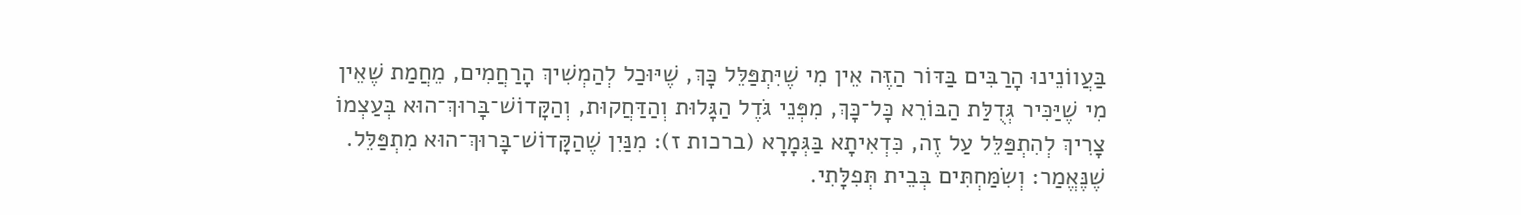בַּעֲווֹנֵינוּ הָרַבִּים בַּדּוֹר הַזֶּה אֵין מִי שֶׁיִּתְפַּלֵּל כָּךְ, שֶׁיּוּכַל לְהַמְשִׁיךְ הָרַחֲמִים, מֵחֲמַת שֶׁאֵין מִי שֶׁיַּכִּיר גְּדֻלַּת הַבּוֹרֵא כָּל־כָּךְ, מִפְּנֵי גֹּדֶל הַגָּלוּת וְהַדַּחֲקוּת, וְהַקָּדוֹשׁ־בָּרוּךְ־הוּא בְּעַצְמוֹ צָרִיךְ לְהִתְפַּלֵּל עַל זֶה, כִּדְאִיתָא בַּגְּמָרָא (ברכות ז): מִנַּיִן שֶׁהַקָּדוֹשׁ־בָּרוּךְ־הוּא מִתְפַּלֵּל. שֶׁנֶּאֱמַר: וְשִׂמַּחְתִּים בְּבֵית תְּפִלָּתִי.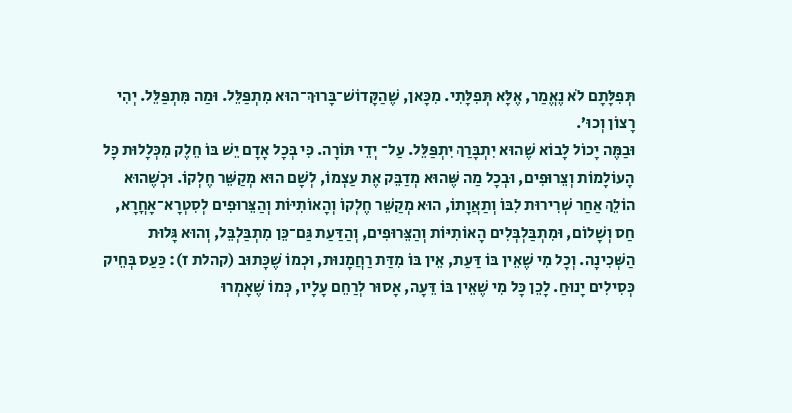תְּפִלָּתָם לֹא נֶאֱמַר, אֶלָּא תְּפִלָּתִי. מִכָּאן, שֶׁהַקָּדוֹשׁ־בָּרוּךְ־הוּא מִתְפַּלֵּל. וּמַה מִּתְפַּלֵּל. יְהִי רָצוֹן וְכוּ’.
וּבַמֶּה יָכוֹל לָבוֹא שֶׁהוּא יִתְבָּרַךְ יִתְפַּלֵּל. עַל־ יְדֵי תּוֹרָה. כִּי בְּכָל אָדָם יֵשׁ בּוֹ חֵלֶק מִכְּלָלוּת כָּל הָעוֹלָמוֹת וְצֵרוּפִים, וּבְכָל מַה שֶּׁהוּא מְדַבֵּק אֶת עַצְמוֹ, לְשָׁם הוּא מְקַשֵּׁר חֶלְקוֹ. וּכְשֶׁהוּא הוֹלֵךְ אַחַר שְׁרִירוּת לִבּוֹ וְתַאֲוָתוֹ, הוּא מְקַשֵּׁר חֶלְקוֹ וְהָאוֹתִיּוֹת וְהַצֵּרוּפִים לְסִטְרָא־אָחֳרָא, חַס וְשָׁלוֹם, וּמִתְבַּלְבְּלִים הָאוֹתִיּוֹת וְהַצֵּרוּפִים, וְהַדַּעַת גַּם־כֵּן מִתְבַּלְבֵּל, וְהוּא גָּלוּת הַשְּׁכִינָה. וְכָל מִי שֶׁאֵין בּוֹ דַּעַת, אֵין בּוֹ מִדַּת רַחֲמָנוּת, וּכְמוֹ שֶׁכָּתוּב (קהלת ז): כַּעַס בְּחֵיק כְּסִילִים יָנוּחַ. לָכֵן כָּל מִי שֶׁאֵין בּוֹ דֵּעָה, אָסוּר לְרַחֵם עָלָיו, כְּמוֹ שֶׁאָמְרוּ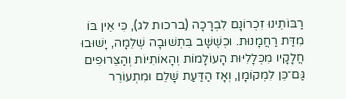רַבּוֹתֵינוּ זִכְרוֹנָם לִבְרָכָה (ברכות לג), כִּי אֵין בּוֹ מִדַּת רַחֲמָנוּת. וּכְשֶׁשָּׁב בִּתְשׁוּבָה שְׁלֵמָה, יָשׁוּבוּ חֲלָקָיו מִכְּלָלִיּוּת הָעוֹלָמוֹת וְהָאוֹתִיּוֹת וְהַצֵּרוּפִים גַּם־כֵּן לִמְקוֹמָן, וְאָז הַדַּעַת שָׁלֵם וּמִתְעוֹרֵר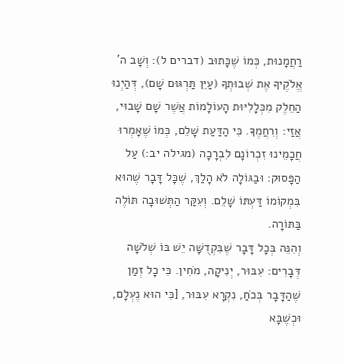רַחֲמָנוּת, כְּמוֹ שֶׁכָּתוּב (דברים ל): וְשָׁב ה’ אֱלֹקֶיךָ אֶת שְׁבוּתְךָ (עַיֵּן תַּרְגּוּם שָׁם), דְּהַיְנוּ הַחֵלֶק מִכְּלָלִיּוּת הָעוֹלָמוֹת אֲשֶׁר שָׁם שָׁבוּי, אֲזַי: וְרִחֲמֶךָ. כִּי הַדַּעַת שָׁלֵם, כְּמוֹ שֶׁאָמְרוּ חֲכָמֵינוּ זִכְרוֹנָם לִבְרָכָה (מגילה יב:) עַל הַפָּסוּק: וּבַגּוֹלָה לֹא הָלַךְ, שֶׁכָּל דָּבָר שֶׁהוּא בִּמְקוֹמוֹ דַּעְתּוֹ שָׁלֵם. וְעִקַּר הַתְּשׁוּבָה תּוֹלֶה בַּתּוֹרָה.
וְהִנֵּה בְּכָל דָּבָר שֶׁבִּקְדֻשָּׁה יֵשׁ בּוֹ שְׁלֹשָׁה דְּבָרִים: עִבּוּר, יְנִיקָה, מֹחִין. כִּי כָל זְמַן שֶׁהַדָּבָר בְּכֹחַ, נִקְרָא עִבּוּר, [כִּי הוּא נֶעְלָם, וּכְשֶׁבָּא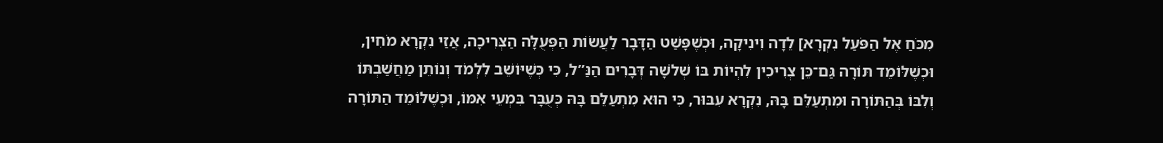מִכֹּחַ אֶל הַפֹּעַל נִקְרָא] לֵדָה וִינִיקָה, וּכְשֶׁפָּשַׁט הַדָּבָר לַעֲשׂוֹת הַפְּעֻלָּה הַצְּרִיכָה, אֲזַי נִקְרָא מֹחִין, וּכְשֶׁלּוֹמֵד תּוֹרָה גַּם־כֵּן צְרִיכִין לִהְיוֹת בּוֹ שְׁלֹשָׁה דְּבָרִים הַנַּ”ל, כִּי כְּשֶׁיּוֹשֵׁב לִלְמֹד וְנוֹתֵן מַחֲשַׁבְתּוֹ וְלִבּוֹ בְּהַתּוֹרָה וּמִתְעַלֵּם בָּהּ, נִקְרָא עִבּוּר, כִּי הוּא מִתְעַלֵּם בָּהּ כְּעֻבָּר בִּמְעֵי אִמּוֹ, וּכְשֶׁלּוֹמֵד הַתּוֹרָה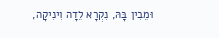וּמֵבִין בָּהּ, נִקְרָא לֵדָה וִינִיקָה,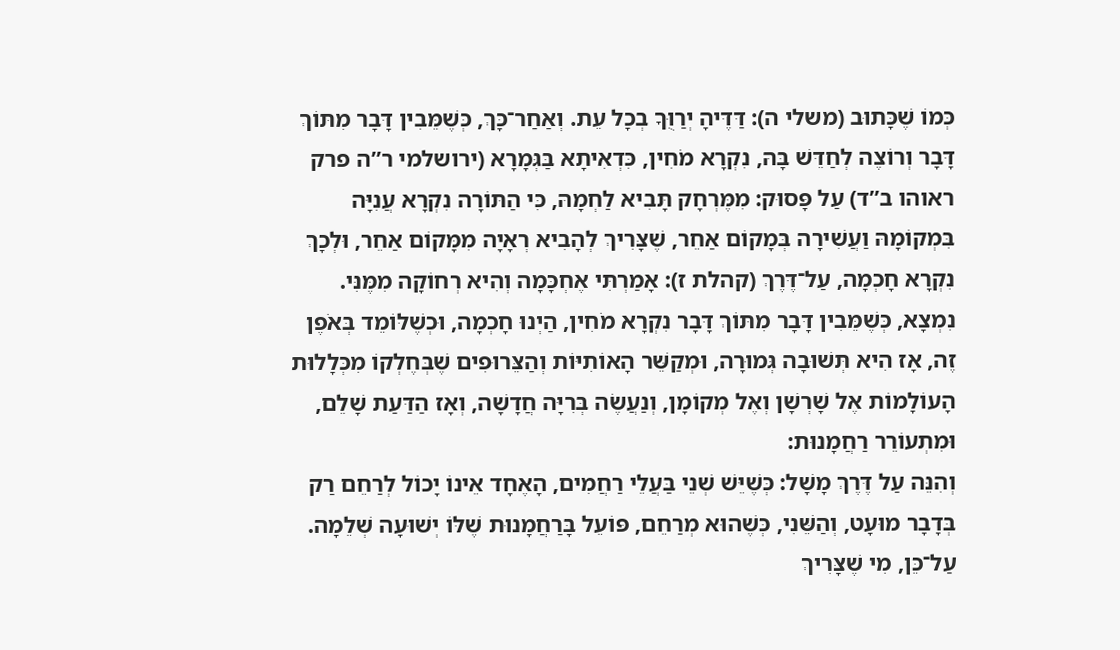כְּמוֹ שֶׁכָּתוּב (משלי ה): דַּדֶּיהָ יְרַוֻּךָ בְכָל עֵת. וְאַחַר־כָּךְ, כְּשֶׁמֵּבִין דָּבָר מִתּוֹךְ דָּבָר וְרוֹצֶה לְחַדֵּשׁ בָּהּ, נִקְרָא מֹחִין, כִּדְאִיתָא בַּגְּמָרָא (ירושלמי ר”ה פרק ראוהו ב”ד) עַל פָּסוּק: מִמֶּרְחָק תָּבִיא לַחְמָהּ, כִּי הַתּוֹרָה נִקְרָא עֲנִיָּה בִּמְקוֹמָהּ וַעֲשִׁירָה בְּמָקוֹם אַחֵר, שֶׁצָּרִיךְ לְהָבִיא רְאָיָה מִמָּקוֹם אַחֵר, וּלְכָךְ נִקְרָא חָכְמָה, עַל־דֶּרֶךְ (קהלת ז): אָמַרְתִּי אֶחְכָּמָה וְהִיא רְחוֹקָה מִמֶּנִּי. נִמְצָא, כְּשֶׁמֵּבִין דָּבָר מִתּוֹךְ דָּבָר נִקְרָא מֹחִין, הַיְנוּ חָכְמָה, וּכְשֶׁלּוֹמֵד בְּאֹפֶן זֶה, אָז הִיא תְּשׁוּבָה גְּמוּרָה, וּמְקַשֵּׁר הָאוֹתִיּוֹת וְהַצֵּרוּפִים שֶׁבְּחֶלְקוֹ מִכְּלָלוּת הָעוֹלָמוֹת אֶל שָׁרְשָׁן וְאֶל מְקוֹמָן, וְנַעֲשֶׂה בְּרִיָּה חֲדָשָׁה, וְאָז הַדַּעַת שָׁלֵם, וּמִתְעוֹרֵר רַחֲמָנוּת:
וְהִנֵּה עַל דֶּרֶךְ מָשָׁל: כְּשֶׁיֵּשׁ שְׁנֵי בַּעֲלֵי רַחֲמִים, הָאֶחָד אֵינוֹ יָכוֹל לְרַחֵם רַק בְּדָבָר מוּעָט, וְהַשֵּׁנִי, כְּשֶׁהוּא מְרַחֵם, פּוֹעֵל בָּרַחֲמָנוּת שֶׁלּוֹ יְשׁוּעָה שְׁלֵמָה. עַל־כֵּן, מִי שֶׁצָּרִיךְ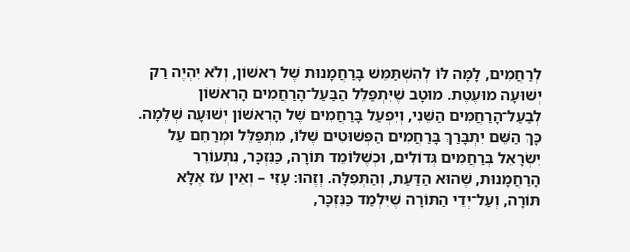לְרַחֲמִים, לָמָּה לּוֹ לְהִשְׁתַּמֵּשׁ בָּרַחֲמָנוּת שֶׁל רִאשׁוֹן, וְלֹא יִהְיֶה רַק יְשׁוּעָה מוּעֶטֶת. מוּטָב שֶׁיִּתְפַּלֵּל הַבַּעַל־הָרַחֲמִים הָרִאשׁוֹן לְבַעַל־הָרַחֲמִים הַשֵּׁנִי, וְיִפְעַל בָּרַחֲמִים שֶׁל הָרִאשׁוֹן יְשׁוּעָה שְׁלֵמָה. כָּךְ הַשֵּׁם יִתְבָּרַךְ בָּרַחֲמִים הַפְּשׁוּטִים שֶׁלּוֹ, מִתְפַּלֵּל וּמְרַחֵם עַל יִשְׂרָאֵל בְּרַחֲמִים גְּדוֹלִים, וּכְשֶׁלּוֹמֵד תּוֹרָה, כַּנִּזְכָּר, נִתְעוֹרֵר הָרַחֲמָנוּת, שֶׁהוּא הַדַּעַת, וְהַתְּפִלָּה. וְזֶהוּ: עָזִּי – וְאֵין עֹז אֶלָּא תּוֹרָה, וְעַל־יְדֵי הַתּוֹרָה שֶׁיִּלְמַד כַּנִּזְכָּר,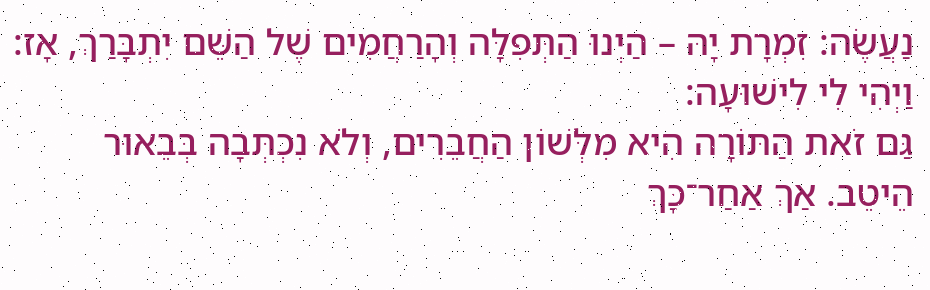נַעֲשֶׂה: זִמְרָת יָהּ – הַיְנוּ הַתְּפִלָּה וְהָרַחֲמִים שֶׁל הַשֵּׁם יִתְבָּרַךְ, אָז: וַיְהִי לִי לִישׁוּעָה:
גַּם זֹאת הַתּוֹרָה הִיא מִלְּשׁוֹן הַחֲבֵרִים, וְלֹא נִכְתְּבָה בְּבֵאוּר הֵיטֵב. אַךְ אַחַר־כָּךְ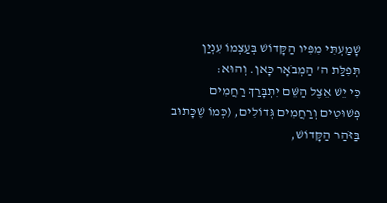שָׁמַעְתִּי מִפִּיו הַקָּדוֹשׁ בְּעַצְמוֹ עִנְיַן תְּפִלַּת ה’ הַמְבֹאָר כָּאן. וְהוּא:
כִּי יֵשׁ אֵצֶל הַשֵּׁם יִתְבָּרַךְ רַחֲמִים פְּשׁוּטִים וְרַחֲמִים גְּדוֹלִים, (כְּמוֹ שֶׁכָּתוּב בַּזֹּהַר הַקָּדוֹשׁ,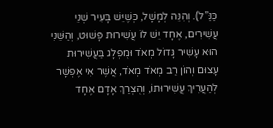כַּנַּ”ל). וְהִנֵּה לְמָשָׁל, כְּשֶׁיֵּשׁ בָּעִיר שְׁנֵי עֲשִׁירִים, אֶחָד יֵשׁ לוֹ עֲשִׁירוּת פָּשׁוּט, וְהַשֵּׁנִי הוּא עָשִׁיר גָּדוֹל מְאֹד וּמֻפְלָג בַּעֲשִׁירוּת עָצוּם וְהוֹן רַב מְאֹד מְאֹד, אֲשֶׁר אִי אֶפְשָׁר לְהַעֲרִיךְ עֲשִׁירוּתוֹ, וְהֻצְרַךְ אָדָם אֶחָד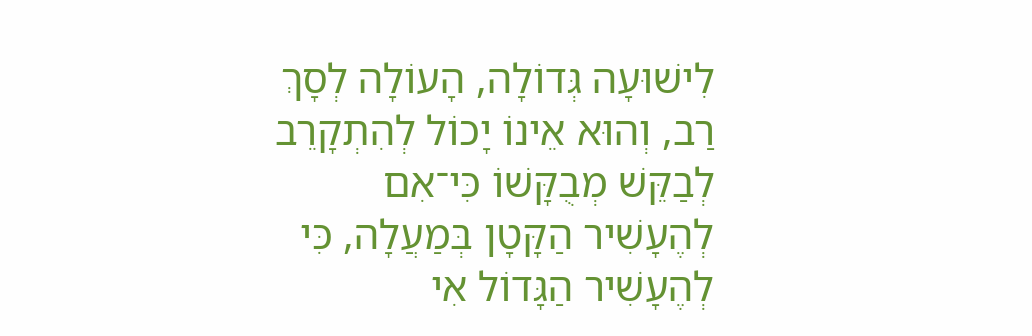לִישׁוּעָה גְּדוֹלָה, הָעוֹלָה לְסָךְ רַב, וְהוּא אֵינוֹ יָכוֹל לְהִתְקָרֵב לְבַקֵּשׁ מְבֻקָּשׁוֹ כִּי־אִם לְהֶעָשִׁיר הַקָּטָן בְּמַעֲלָה, כִּי לְהֶעָשִׁיר הַגָּדוֹל אִי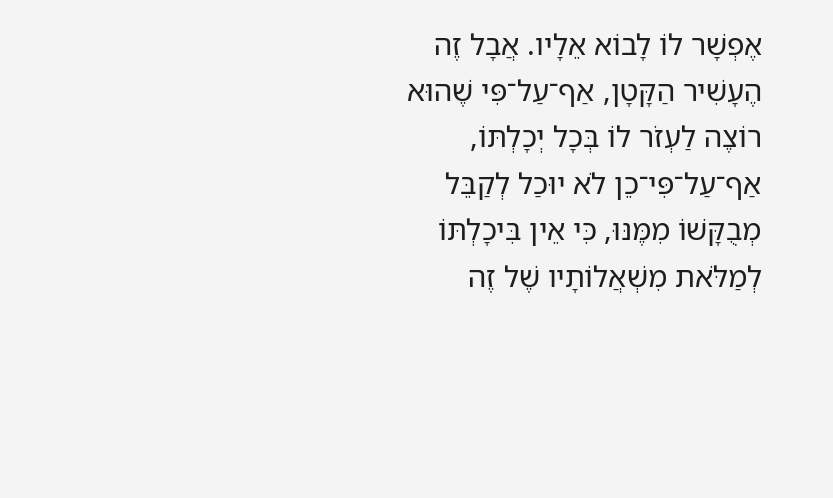אֶפְשָׁר לוֹ לָבוֹא אֵלָיו. אֲבָל זֶה הֶעָשִׁיר הַקָּטָן, אַף־עַל־פִּי שֶׁהוּא רוֹצֶה לַעְזֹר לוֹ בְּכָל יְכָלְתּוֹ, אַף־עַל־פִּי־כֵן לֹא יוּכַל לְקַבֵּל מְבֻקָּשׁוֹ מִמֶּנּוּ, כִּי אֵין בִּיכָלְתּוֹ לְמַלֹּאת מִשְׁאֲלוֹתָיו שֶׁל זֶה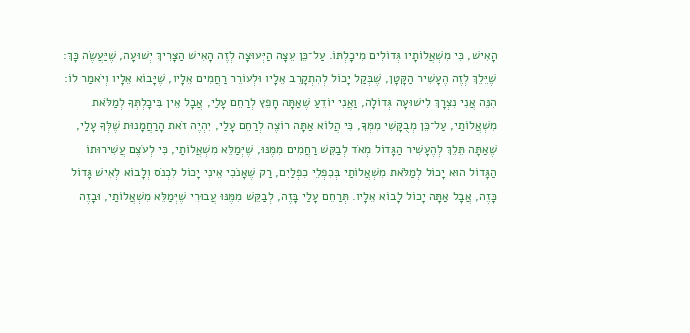הָאִישׁ, כִּי מִשְׁאֲלוֹתָיו גְּדוֹלִים מִיכָלְתּוֹ. עַל־כֵּן עֵצָה הַיְּעוּצָה לְזֶה הָאִישׁ הַצָּרִיךְ יְשׁוּעָה, שֶׁיַּעֲשֶׂה כָּךְ: שֶׁיֵּלֵךְ לְזֶה הֶעָשִׁיר הַקָּטָן, שֶׁבְּקַל יָכוֹל לְהִתְקָרֵב אֵלָיו וּלְעוֹרֵר רַחֲמִים אֵלָיו, שֶׁיָּבוֹא אֵלָיו וְיֹאמַר לוֹ: הִנֵּה אֲנִי נִצְרָךְ לִישׁוּעָה גְּדוֹלָה, וַאֲנִי יוֹדֵעַ שֶׁאַתָּה חָפֵץ לְרַחֵם עָלַי, אֲבָל אֵין בִּיכָלְתְּךָ לְמַלֹּאת מִשְׁאֲלוֹתַי, עַל־כֵּן מְבֻקָּשִׁי מִמְּךָ, כִּי הֲלוֹא אַתָּה רוֹצֶה לְרַחֵם עָלַי, יִהְיֶה זֹאת הָרַחֲמָנוּת שֶׁלְּךָ עָלַי, שֶׁאַתָּה תֵּלֵךְ לְהֶעָשִׁיר הַגָּדוֹל מְאֹד לְבַקֵּשׁ רַחֲמִים מִמֶּנּוּ, שֶׁיְּמַלֵּא מִשְׁאֲלוֹתַי, כִּי לְעֹצֶם עֲשִׁירוּתוֹ הַגָּדוֹל הוּא יָכוֹל לְמַלֹּאת מִשְׁאֲלוֹתַי בְּכִפְלֵי כִפְלַיִם, רַק שֶׁאָנֹכִי אֵינִי יָכוֹל לִכְנֹס וְלָבוֹא לְאִישׁ גָּדוֹל כָּזֶה, אֲבָל אַתָּה יָכוֹל לָבוֹא אֵלָיו. תְּרַחֵם עָלַי בָּזֶה, לְבַקֵּשׁ מִמֶּנּוּ עֲבוּרִי שֶׁיְּמַלֵּא מִשְׁאֲלוֹתַי, וּבָזֶה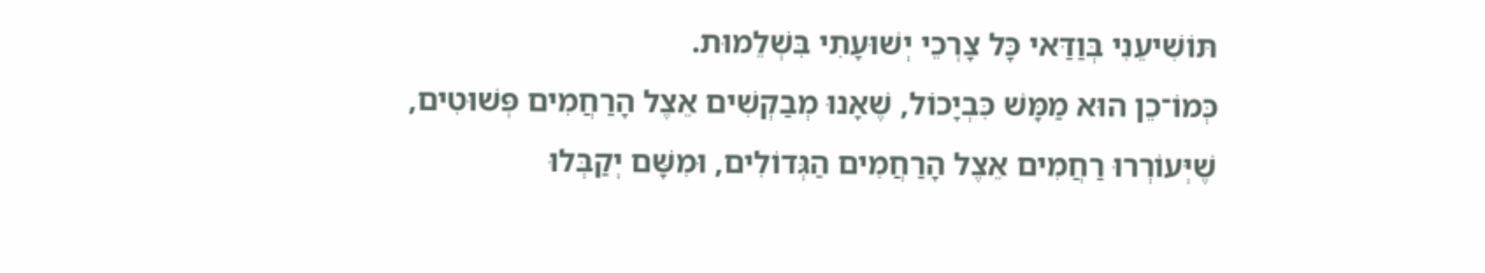תּוֹשִׁיעֵנִי בְּוַדַּאי כָּל צָרְכֵי יְשׁוּעָתִי בִּשְׁלֵמוּת.
כְּמוֹ־כֵן הוּא מַמָּשׁ כִּבְיָכוֹל, שֶׁאָנוּ מְבַקְשִׁים אֵצֶל הָרַחֲמִים פְּשׁוּטִים, שֶׁיְּעוֹרְרוּ רַחֲמִים אֵצֶל הָרַחֲמִים הַגְּדוֹלִים, וּמִשָּׁם יְקַבְּלוּ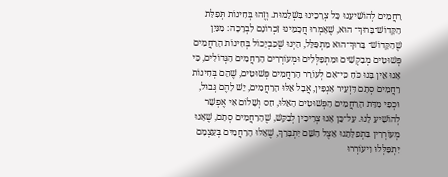רַחֲמִים לְהוֹשִׁיעֵנוּ כָּל צְרָכֵינוּ בִּשְׁלֵמוּת. וְזֶהוּ בְּחִינוֹת תְּפִלַּת הַקָּדוֹשׁ־בָּרוּךְ־ הוּא, שֶׁאָמְרוּ חֲכָמֵינוּ זִכְרוֹנָם לִבְרָכָה: מִנַּיִן שֶׁהַקָּדוֹשׁ־ בָּרוּךְ־הוּא מִתְפַּלֵּל, הַיְנוּ שֶׁכִּבְיָכוֹל בְּחִינוֹת הָרַחֲמִים פְּשׁוּטִים מְבַקְשִׁים וּמִתְפַּלְּלִים וּמְעוֹרְרִים הָרַחֲמִים הַגְּדוֹלִים, כִּי אָנוּ אֵין בָּנוּ כֹּחַ כִּי־אִם לְעוֹרֵר הָרַחֲמִים פְּשׁוּטִים, שֶׁהֵם בְּחִינוֹת רַחֲמִים סְתָם דִּזְעֵיר אַנְפִּין, אֲבָל אֵלּוּ הָרַחֲמִים, יֵשׁ לָהֶם גְּבוּל, וּכְפִי מִדַּת הָרַחֲמִים הַפְּשׁוּטִים הָאֵלּוּ, חַס וְשָׁלוֹם אִי אֶפְשָׁר לְהוֹשִׁיעַ לָנוּ. עַל־כֵּן אָנוּ צְרִיכִין לְבַקֵּשׁ, שֶׁהָרַחֲמִים סְתָם, שֶׁאָנוּ מְעוֹרְרִין בִּתְפִלָּתֵנוּ אֵצֶל הַשֵּׁם יִתְבָּרַךְ, שֶׁאֵלּוּ הָרַחֲמִים בְּעַצְמָם יִתְפַּלְּלוּ וִיעוֹרְרוּ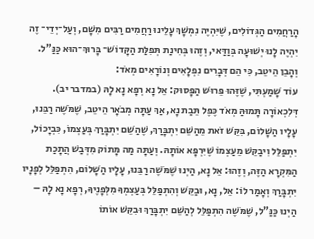הָרַחֲמִים הַגְּדוֹלִים, שֶׁיִּהְיֶה נִמְשָׁךְ עָלֵינוּ רַחֲמִים רַבִּים מִשָּׁם, וְעַל־יְדֵי־ זֶה יִהְיֶה לָנוּ יְשׁוּעָה בְּוַדַּאי, וְזֶהוּ בְּחִינַת תְּפִלַּת הַקָּדוֹשׁ־ בָּרוּךְ־הוּא כַּנַּ”ל. וְהָבֵן הֵיטֵב, כִּי הֵם דְּבָרִים נִפְלָאִים וְנוֹרָאִים מְאֹד:
עוֹד שָׁמַעְתִּי, שֶׁזֶּהוּ פֵּרוּשׁ הַפָּסוּק: אֵל נָא רְפָא נָא לָהּ (במדבר יב). דְּלִכְאוֹרָה תָּמוּהַּ מְאֹד כֶּפֶל תֵּבַת נָא, אַךְ עַתָּה מְבֹאָר הֵיטֵב, שֶׁמֹּשֶׁה רַבֵּנוּ, עָלָיו הַשָּׁלוֹם, בִּקֵּשׁ זֹאת מֵהַשֵּׁם יִתְבָּרַךְ, שֶׁהַשֵּׁם יִתְבָּרַךְ בְּעַצְמוֹ, כִּבְיָכוֹל, יִתְפַּלֵּל וִיבַקֵּשׁ מֵעַצְמוֹ שֶׁיִּרְפָּא אוֹתָהּ. וְעַתָּה מַה מָּתוֹק מִדְּבַשׁ הֲתָכַת הַמִּקְרָא הַזֶּה, וְזֶהוּ: אֵל נָא, הַיְנוּ שֶׁמֹּשֶׁה רַבֵּנוּ, עָלָיו הַשָּׁלוֹם, הִתְפַּלֵּל לְפָנָיו יִתְבָּרַךְ וְאָמַר לוֹ: אֵל, נָא, וּבַקֵּשׁ וְהִתְפַּלֵּל בְּעַצְמְךָ מִלְּפָנֶיךָ, רְפָא נָא לָהּ – הַיְנוּ כַּנַּ”ל, שֶׁמֹּשֶׁה הִתְפַּלֵּל לְהַשֵּׁם יִתְבָּרַךְ וּבִקֵּשׁ אוֹתוֹ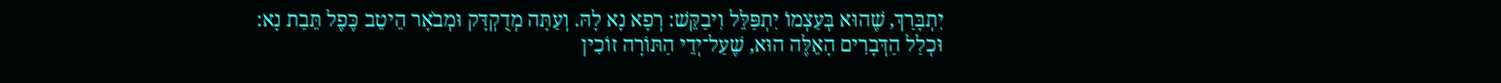יִתְבָּרַךְ, שֶׁהוּא בְּעַצְמוֹ יִתְפַּלֵּל וִיבַקֵּשׁ: רְפָא נָא לָהּ. וְעַתָּה מְדֻקְדָּק וּמְבֹאָר הֵיטֵב כֶּפֶל תֵּבַת נָא:
וּכְלַל הַדְּבָרִים הָאֵלֶּה הוּא, שֶׁעַל־יְדֵי הַתּוֹרָה זוֹכִין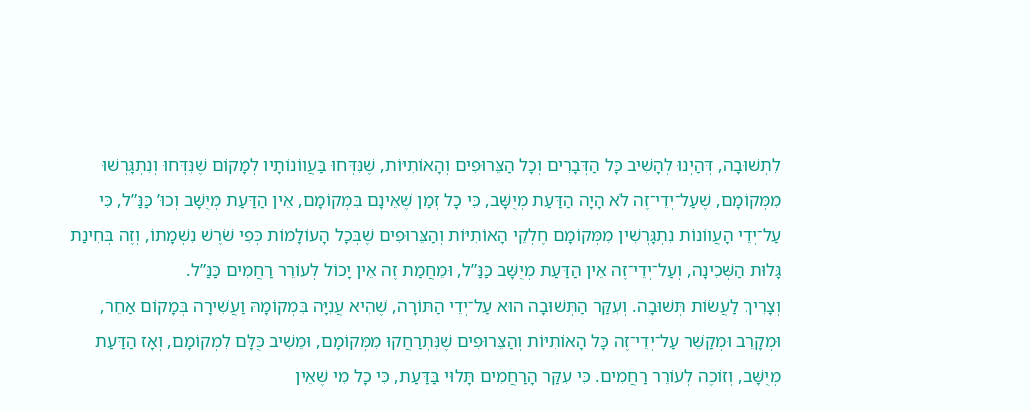לִתְשׁוּבָה, דְּהַיְנוּ לְהָשִׁיב כָּל הַדְּבָרִים וְכָל הַצֵּרוּפִים וְהָאוֹתִיּוֹת, שֶׁנִּדְּחוּ בַּעֲווֹנוֹתָיו לְמָקוֹם שֶׁנִּדְּחוּ וְנִתְגָּרְשׁוּ מִמְּקוֹמָם, שֶׁעַל־יְדֵי־זֶה לֹא הָיָה הַדַּעַת מְיֻשָּׁב, כִּי כָל זְמַן שֶׁאֵינָם בִּמְקוֹמָם, אֵין הַדַּעַת מְיֻשָּׁב וְכוּ’ כַּנַּ”ל, כִּי עַל־יְדֵי הָעֲווֹנוֹת נִתְגָּרְשִׁין מִמְּקוֹמָם חֶלְקֵי הָאוֹתִיּוֹת וְהַצֵּרוּפִים שֶׁבְּכָל הָעוֹלָמוֹת כְּפִי שֹׁרֶשׁ נִשְׁמָתוֹ, וְזֶה בְּחִינַת גָּלוּת הַשְּׁכִינָה, וְעַל־יְדֵי־זֶה אֵין הַדַּעַת מְיֻשָּׁב כַּנַּ”ל, וּמֵחֲמַת זֶה אֵין יָכוֹל לְעוֹרֵר רַחֲמִים כַּנַּ”ל.
וְצָרִיךְ לַעֲשׂוֹת תְּשׁוּבָה. וְעִקַּר הַתְּשׁוּבָה הוּא עַל־יְדֵי הַתּוֹרָה, שֶׁהִיא עֲנִיָּה בִּמְקוֹמָהּ וַעֲשִׁירָה בְּמָקוֹם אַחֵר, וּמְקָרֵב וּמְקַשֵּׁר עַל־יְדֵי־זֶה כָּל הָאוֹתִיּוֹת וְהַצֵּרוּפִים שֶׁנִּתְרַחֲקוּ מִמְּקוֹמָם, וּמֵשִׁיב כֻּלָּם לִמְקוֹמָם, וְאָז הַדַּעַת מְיֻשָּׁב, וְזוֹכֶה לְעוֹרֵר רַחֲמִים. כִּי עִקַּר הָרַחֲמִים תָּלוּי בַּדַּעַת, כִּי כָל מִי שֶׁאֵין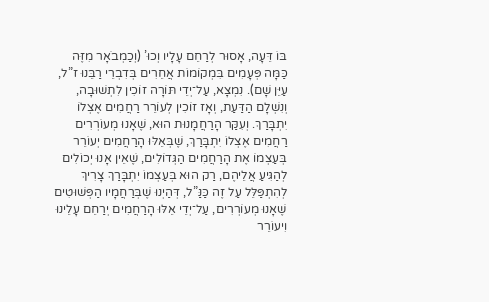בּוֹ דֵּעָה, אָסוּר לְרַחֵם עָלָיו וְכוּ’ (וְכַמְבֹאָר מִזֶּה כַּמָּה פְּעָמִים בִּמְקוֹמוֹת אֲחֵרִים בְּדִבְרֵי רַבֵּנוּ ז”ל, עַיֵּן שָׁם). נִמְצָא, עַל־יְדֵי תּוֹרָה זוֹכִין לִתְשׁוּבָה, וְנִשְׁלָם הַדַּעַת, וְאָז זוֹכִין לְעוֹרֵר רַחֲמִים אֶצְלוֹ יִתְבָּרַךְ. וְעִקַּר הָרַחֲמָנוּת הוּא, שֶׁאָנוּ מְעוֹרְרִים רַחֲמִים אֶצְלוֹ יִתְבָּרַךְ, שֶׁבְּאֵלּוּ הָרַחֲמִים יְעוֹרֵר בְּעַצְמוֹ אֶת הָרַחֲמִים הַגְּדוֹלִים, שֶׁאֵין אָנוּ יְכוֹלִים לְהַגִּיעַ אֲלֵיהֶם, רַק הוּא בְּעַצְמוֹ יִתְבָּרַךְ צָרִיךְ לְהִתְפַּלֵּל עַל זֶה כַּנַּ”ל, דְּהַיְנוּ שֶׁבְּרַחֲמָיו הַפְּשׁוּטִים שֶׁאָנוּ מְעוֹרְרִים, עַל־יְדֵי אֵלּוּ הָרַחֲמִים יְרַחֵם עָלֵינוּ וִיעוֹרֵר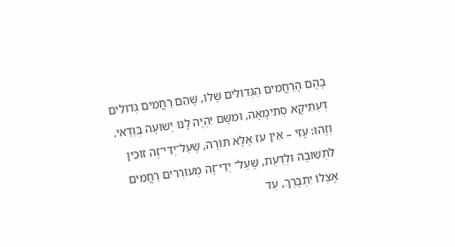בָּהֶם הָרַחֲמִים הַגְּדוֹלִים שֶׁלּוֹ, שֶׁהֵם רַחֲמִים גְּדוֹלִים דְּעַתִּיקָא סְתִימָאָה, וּמִשָּׁם יִהְיֶה לָנוּ יְשׁוּעָה בְּוַדַּאי.
וְזֶהוּ: עָזִּי – אֵין עֹז אֶלָּא תּוֹרָה, שֶׁעַל־יְדֵי־זֶה זוֹכִין לִתְשׁוּבָה וּלְדַעַת, שֶׁעַל־ יְדֵי־זֶה מְעוֹרְרִים רַחֲמִים אֶצְלוֹ יִתְבָּרַךְ, עַד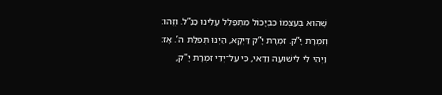שֶׁהוּא בְּעַצְמוֹ כִּבְיָכוֹל מִתְפַּלֵּל עָלֵינוּ כַּנַּ”ל. וְזֶהוּ: וְזִמְרָת יָ”ק. זִמְרָת יָ”ק דַּיְקָא, הַיְנוּ תְּפִלַּת ה’. אָז: וַיְהִי לִי לִישׁוּעָה וַדַּאי, כִּי עַל־יְדֵי זִמְרָת יָ"ק,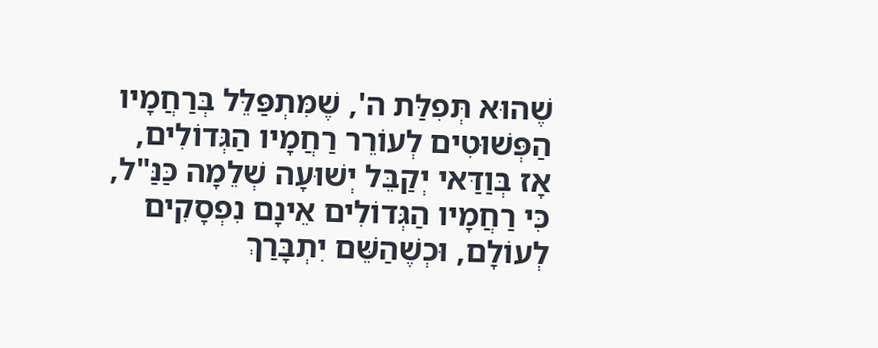שֶׁהוּא תְּפִלַּת ה', שֶׁמִּתְפַּלֵּל בְּרַחֲמָיו הַפְּשׁוּטִים לְעוֹרֵר רַחֲמָיו הַגְּדוֹלִים, אָז בְּוַדַּאי יְקַבֵּל יְשׁוּעָה שְׁלֵמָה כַּנַּ"ל, כִּי רַחֲמָיו הַגְּדוֹלִים אֵינָם נִפְסָקִים לְעוֹלָם, וּכְשֶׁהַשֵּׁם יִתְבָּרַךְ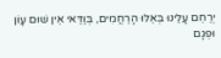יְרַחֵם עָלֵינוּ בְּאֵלּוּ הָרַחֲמִים, בְּוַדַּאי אֵין שׁוּם עָוֹן וּפְגָם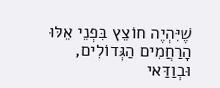שֶׁיִּהְיֶה חוֹצֵץ בִּפְנֵי אֵלּוּ הָרַחֲמִים הַגְּדוֹלִים, וּבְוַדַּאי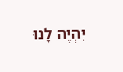יִהְיֶה לָנוּ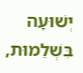יְשׁוּעָה בִּשְׁלֵמוּת,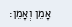אָמֵן וְאָמֵן: